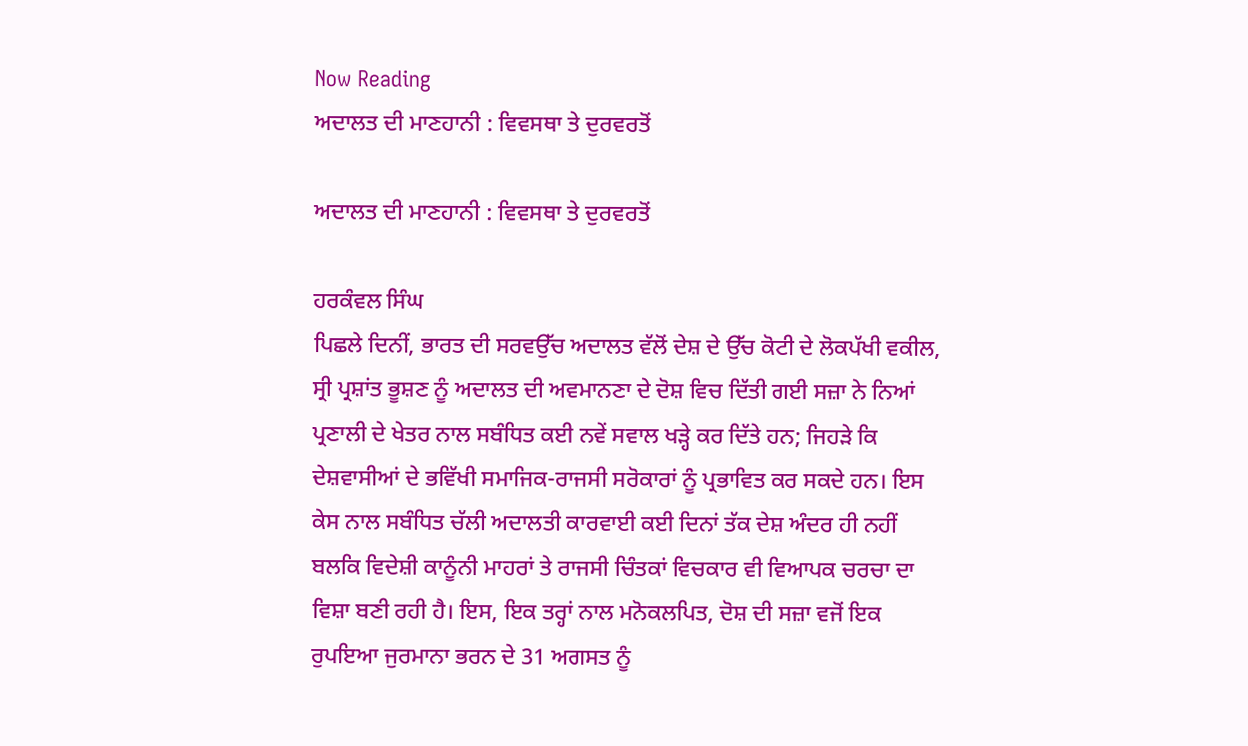Now Reading
ਅਦਾਲਤ ਦੀ ਮਾਣਹਾਨੀ : ਵਿਵਸਥਾ ਤੇ ਦੁਰਵਰਤੋਂ

ਅਦਾਲਤ ਦੀ ਮਾਣਹਾਨੀ : ਵਿਵਸਥਾ ਤੇ ਦੁਰਵਰਤੋਂ

ਹਰਕੰਵਲ ਸਿੰਘ
ਪਿਛਲੇ ਦਿਨੀਂ, ਭਾਰਤ ਦੀ ਸਰਵਉੱਚ ਅਦਾਲਤ ਵੱਲੋਂ ਦੇਸ਼ ਦੇ ਉੱਚ ਕੋਟੀ ਦੇ ਲੋਕਪੱਖੀ ਵਕੀਲ, ਸ੍ਰੀ ਪ੍ਰਸ਼ਾਂਤ ਭੂਸ਼ਣ ਨੂੰ ਅਦਾਲਤ ਦੀ ਅਵਮਾਨਣਾ ਦੇ ਦੋਸ਼ ਵਿਚ ਦਿੱਤੀ ਗਈ ਸਜ਼ਾ ਨੇ ਨਿਆਂ ਪ੍ਰਣਾਲੀ ਦੇ ਖੇਤਰ ਨਾਲ ਸਬੰਧਿਤ ਕਈ ਨਵੇਂ ਸਵਾਲ ਖੜ੍ਹੇ ਕਰ ਦਿੱਤੇ ਹਨ; ਜਿਹੜੇ ਕਿ ਦੇਸ਼ਵਾਸੀਆਂ ਦੇ ਭਵਿੱਖੀ ਸਮਾਜਿਕ-ਰਾਜਸੀ ਸਰੋਕਾਰਾਂ ਨੂੰ ਪ੍ਰਭਾਵਿਤ ਕਰ ਸਕਦੇ ਹਨ। ਇਸ ਕੇਸ ਨਾਲ ਸਬੰਧਿਤ ਚੱਲੀ ਅਦਾਲਤੀ ਕਾਰਵਾਈ ਕਈ ਦਿਨਾਂ ਤੱਕ ਦੇਸ਼ ਅੰਦਰ ਹੀ ਨਹੀਂ ਬਲਕਿ ਵਿਦੇਸ਼ੀ ਕਾਨੂੰਨੀ ਮਾਹਰਾਂ ਤੇ ਰਾਜਸੀ ਚਿੰਤਕਾਂ ਵਿਚਕਾਰ ਵੀ ਵਿਆਪਕ ਚਰਚਾ ਦਾ ਵਿਸ਼ਾ ਬਣੀ ਰਹੀ ਹੈ। ਇਸ, ਇਕ ਤਰ੍ਹਾਂ ਨਾਲ ਮਨੋਕਲਪਿਤ, ਦੋਸ਼ ਦੀ ਸਜ਼ਾ ਵਜੋਂ ਇਕ ਰੁਪਇਆ ਜੁਰਮਾਨਾ ਭਰਨ ਦੇ 31 ਅਗਸਤ ਨੂੰ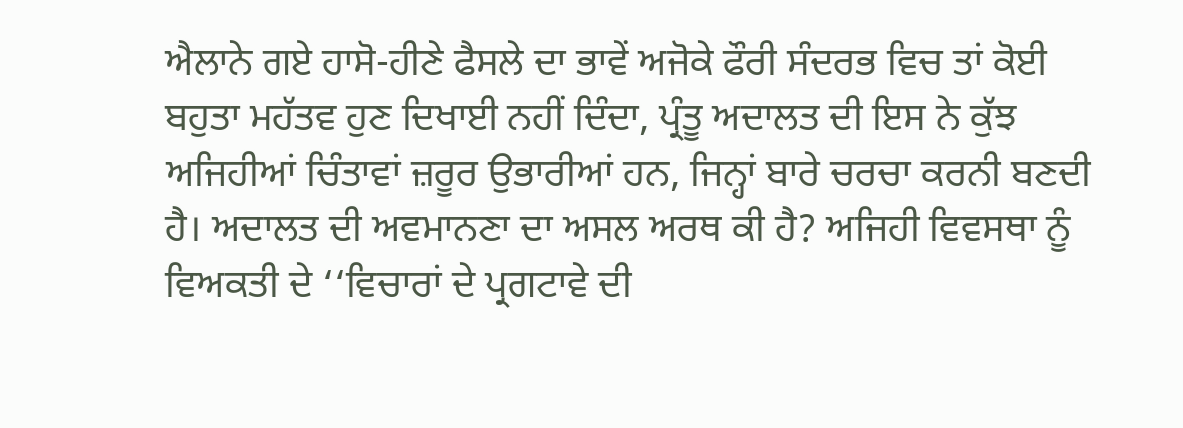ਐਲਾਨੇ ਗਏ ਹਾਸੋ-ਹੀਣੇ ਫੈਸਲੇ ਦਾ ਭਾਵੇਂ ਅਜੋਕੇ ਫੌਰੀ ਸੰਦਰਭ ਵਿਚ ਤਾਂ ਕੋਈ ਬਹੁਤਾ ਮਹੱਤਵ ਹੁਣ ਦਿਖਾਈ ਨਹੀਂ ਦਿੰਦਾ, ਪ੍ਰੰਤੂ ਅਦਾਲਤ ਦੀ ਇਸ ਨੇ ਕੁੱਝ ਅਜਿਹੀਆਂ ਚਿੰਤਾਵਾਂ ਜ਼ਰੂਰ ਉਭਾਰੀਆਂ ਹਨ, ਜਿਨ੍ਹਾਂ ਬਾਰੇ ਚਰਚਾ ਕਰਨੀ ਬਣਦੀ ਹੈ। ਅਦਾਲਤ ਦੀ ਅਵਮਾਨਣਾ ਦਾ ਅਸਲ ਅਰਥ ਕੀ ਹੈ? ਅਜਿਹੀ ਵਿਵਸਥਾ ਨੂੰ ਵਿਅਕਤੀ ਦੇ ‘‘ਵਿਚਾਰਾਂ ਦੇ ਪ੍ਰਗਟਾਵੇ ਦੀ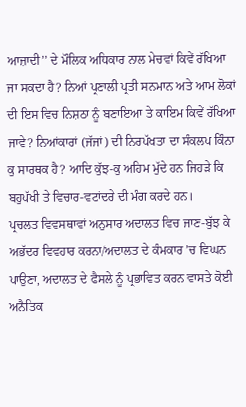ਆਜ਼ਾਦੀ’’ ਦੇ ਮੌਲਿਕ ਅਧਿਕਾਰ ਨਾਲ ਮੇਚਵਾਂ ਕਿਵੇਂ ਰੱਖਿਆ ਜਾ ਸਕਦਾ ਹੈ? ਨਿਆਂ ਪ੍ਰਣਾਲੀ ਪ੍ਰਤੀ ਸਨਮਾਨ ਅਤੇ ਆਮ ਲੋਕਾਂ ਦੀ ਇਸ ਵਿਚ ਨਿਸ਼ਠਾ ਨੂੰ ਬਣਾਇਆ ਤੇ ਕਾਇਮ ਕਿਵੇਂ ਰੱਖਿਆ ਜਾਵੇ? ਨਿਆਂਕਾਰਾਂ (ਜੱਜਾਂ) ਦੀ ਨਿਰਪੱਖਤਾ ਦਾ ਸੰਕਲਪ ਕਿੰਨਾ ਕੁ ਸਾਰਥਕ ਹੈ? ਆਦਿ ਕੁੱਝ-ਕੁ ਅਹਿਮ ਮੁੱਦੇ ਹਨ ਜਿਹੜੇ ਕਿ ਬਹੁਪੱਖੀ ਤੇ ਵਿਚਾਰ-ਵਟਾਂਦਰੇ ਦੀ ਮੰਗ ਕਰਦੇ ਹਨ।
ਪ੍ਰਚਲਤ ਵਿਵਸਥਾਵਾਂ ਅਨੁਸਾਰ ਅਦਾਲਤ ਵਿਚ ਜਾਣ-ਬੁੱਝ ਕੇ ਅਭੱਦਰ ਵਿਵਹਾਰ ਕਰਨਾ/ਅਦਾਲਤ ਦੇ ਕੰਮਕਾਰ ’ਚ ਵਿਘਨ ਪਾਉਣਾ, ਅਦਾਲਤ ਦੇ ਫੈਸਲੇ ਨੂੰ ਪ੍ਰਭਾਵਿਤ ਕਰਨ ਵਾਸਤੇ ਕੋਈ ਅਨੈਤਿਕ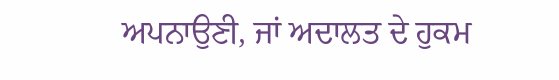ਅਪਨਾਉਣੀ, ਜਾਂ ਅਦਾਲਤ ਦੇ ਹੁਕਮ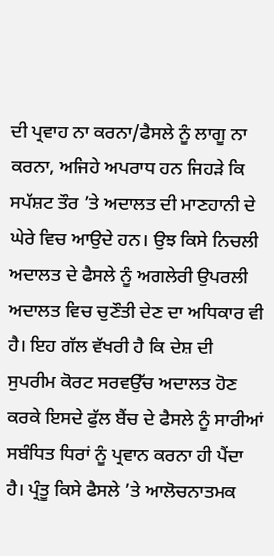ਦੀ ਪ੍ਰਵਾਹ ਨਾ ਕਰਨਾ/ਫੈਸਲੇ ਨੂੰ ਲਾਗੂ ਨਾ ਕਰਨਾ, ਅਜਿਹੇ ਅਪਰਾਧ ਹਨ ਜਿਹੜੇ ਕਿ ਸਪੱਸ਼ਟ ਤੌਰ ’ਤੇ ਅਦਾਲਤ ਦੀ ਮਾਣਹਾਨੀ ਦੇ ਘੇਰੇ ਵਿਚ ਆਉਦੇ ਹਨ। ਉਝ ਕਿਸੇ ਨਿਚਲੀ ਅਦਾਲਤ ਦੇ ਫੈਸਲੇ ਨੂੰ ਅਗਲੇਰੀ ਉਪਰਲੀ ਅਦਾਲਤ ਵਿਚ ਚੁਣੌਤੀ ਦੇਣ ਦਾ ਅਧਿਕਾਰ ਵੀ ਹੈ। ਇਹ ਗੱਲ ਵੱਖਰੀ ਹੈ ਕਿ ਦੇਸ਼ ਦੀ ਸੁਪਰੀਮ ਕੋਰਟ ਸਰਵਉੱਚ ਅਦਾਲਤ ਹੋਣ ਕਰਕੇ ਇਸਦੇ ਫੁੱਲ ਬੈਂਚ ਦੇ ਫੈਸਲੇ ਨੂੰ ਸਾਰੀਆਂ ਸਬੰਧਿਤ ਧਿਰਾਂ ਨੂੰ ਪ੍ਰਵਾਨ ਕਰਨਾ ਹੀ ਪੈਂਦਾ ਹੈ। ਪ੍ਰੰਤੂ ਕਿਸੇ ਫੈਸਲੇ ’ਤੇ ਆਲੋਚਨਾਤਮਕ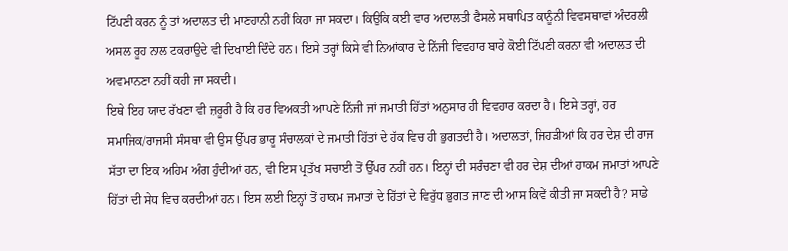ਟਿੱਪਣੀ ਕਰਨ ਨੂੰ ਤਾਂ ਅਦਾਲਤ ਦੀ ਮਾਣਹਾਨੀ ਨਹੀਂ ਕਿਹਾ ਜਾ ਸਕਦਾ। ਕਿਉਕਿ ਕਈ ਵਾਰ ਅਦਾਲਤੀ ਫੈਸਲੇ ਸਥਾਪਿਤ ਕਾਨੂੰਨੀ ਵਿਵਸਥਾਵਾਂ ਅੰਦਰਲੀ ਅਸਲ ਰੂਹ ਨਾਲ ਟਕਰਾਉਦੇ ਵੀ ਦਿਖਾਈ ਦਿੰਦੇ ਹਨ। ਇਸੇ ਤਰ੍ਹਾਂ ਕਿਸੇ ਵੀ ਨਿਆਂਕਾਰ ਦੇ ਨਿੱਜੀ ਵਿਵਹਾਰ ਬਾਰੇ ਕੋਈ ਟਿੱਪਣੀ ਕਰਨਾ ਵੀ ਅਦਾਲਤ ਦੀ ਅਵਮਾਨਣਾ ਨਹੀਂ ਕਹੀ ਜਾ ਸਕਦੀ।
ਇਥੇ ਇਹ ਯਾਦ ਰੱਖਣਾ ਵੀ ਜ਼ਰੂਰੀ ਹੈ ਕਿ ਹਰ ਵਿਅਕਤੀ ਆਪਣੇ ਨਿੱਜੀ ਜਾਂ ਜਮਾਤੀ ਹਿੱਤਾਂ ਅਨੁਸਾਰ ਹੀ ਵਿਵਹਾਰ ਕਰਦਾ ਹੈ। ਇਸੇ ਤਰ੍ਹਾਂ, ਹਰ ਸਮਾਜਿਕ/ਰਾਜਸੀ ਸੰਸਥਾ ਵੀ ਉਸ ਉੱਪਰ ਭਾਰੂ ਸੰਚਾਲਕਾਂ ਦੇ ਜਮਾਤੀ ਹਿੱਤਾਂ ਦੇ ਹੱਕ ਵਿਚ ਹੀ ਭੁਗਤਦੀ ਹੈ। ਅਦਾਲਤਾਂ, ਜਿਹੜੀਆਂ ਕਿ ਹਰ ਦੇਸ਼ ਦੀ ਰਾਜ ਸੱਤਾ ਦਾ ਇਕ ਅਹਿਮ ਅੰਗ ਹੁੰਦੀਆਂ ਹਨ, ਵੀ ਇਸ ਪ੍ਰਤੱਖ ਸਚਾਈ ਤੋਂ ਉੱਪਰ ਨਹੀਂ ਹਨ। ਇਨ੍ਹਾਂ ਦੀ ਸਰੰਚਣਾ ਵੀ ਹਰ ਦੇਸ਼ ਦੀਆਂ ਹਾਕਮ ਜਮਾਤਾਂ ਆਪਣੇ ਹਿੱਤਾਂ ਦੀ ਸੇਧ ਵਿਚ ਕਰਦੀਆਂ ਹਨ। ਇਸ ਲਈ ਇਨ੍ਹਾਂ ਤੋਂ ਹਾਕਮ ਜਮਾਤਾਂ ਦੇ ਹਿੱਤਾਂ ਦੇ ਵਿਰੁੱਧ ਭੁਗਤ ਜਾਣ ਦੀ ਆਸ ਕਿਵੇਂ ਕੀਤੀ ਜਾ ਸਕਦੀ ਹੈ? ਸਾਡੇ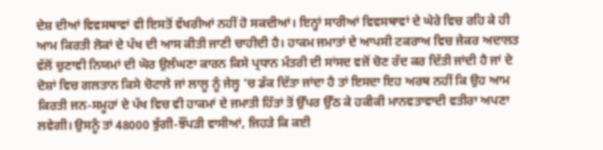ਦੇਸ਼ ਦੀਆਂ ਵਿਵਸਥਾਵਾਂ ਵੀ ਇਸਤੋਂ ਵੱਖਰੀਆਂ ਨਹੀਂ ਹੋ ਸਕਦੀਆਂ। ਇਨ੍ਹਾਂ ਸਾਰੀਆਂ ਵਿਵਸਥਾਵਾਂ ਦੇ ਘੇਰੇ ਵਿਚ ਰਹਿ ਕੇ ਹੀ ਆਮ ਕਿਰਤੀ ਲੋਕਾਂ ਦੇ ਪੱਖ ਦੀ ਆਸ ਕੀਤੀ ਜਾਣੀ ਚਾਹੀਦੀ ਹੈ। ਹਾਕਮ ਜਮਾਤਾਂ ਦੇ ਆਪਸੀ ਟਕਰਾਅ ਵਿਚ ਜੇਕਰ ਅਦਾਲਤ ਵੱਲੋਂ ਚੁਣਾਵੀ ਨਿਯਮਾਂ ਦੀ ਘੋਰ ਉਲੰਘਣਾ ਕਾਰਨ ਕਿਸੇ ਪ੍ਰਧਾਨ ਮੰਤਰੀ ਦੀ ਸਾਂਸਦ ਵਜੋਂ ਚੋਣ ਰੱਦ ਕਰ ਦਿੱਤੀ ਜਾਂਦੀ ਹੈ ਜਾਂ ਦੇ ਦੋਸ਼ਾਂ ਵਿਚ ਗਲਤਾਨ ਕਿਸੇ ਚੋਟਾਲੇ ਜਾਂ ਲਾਲੂ ਨੂੰ ਜੇਲ੍ਹ ’ਚ ਡੱਕ ਦਿੱਤਾ ਜਾਂਦਾ ਹੈ ਤਾਂ ਇਸਦਾ ਇਹ ਅਰਥ ਨਹੀਂ ਕਿ ਉਹ ਆਮ ਕਿਰਤੀ ਜਨ-ਸਮੂਹਾਂ ਦੇ ਪੱਖ ਵਿਚ ਵੀ ਹਾਕਮਾਂ ਦੇ ਜਮਾਤੀ ਹਿੱਤਾਂ ਤੋਂ ਉੱਪਰ ਉੱਠ ਕੇ ਹਕੀਕੀ ਮਾਨਵਤਾਵਾਦੀ ਵਤੀਰਾ ਅਪਣਾ ਲਵੇਗੀ। ਉਸਨੂੰ ਤਾਂ 48000 ਝੁੱਗੀ-ਝੌਂਪੜੀ ਵਾਸੀਆਂ, ਜਿਹੜੇ ਕਿ ਕਈ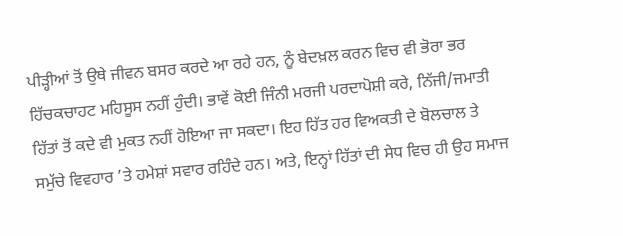ਪੀੜ੍ਹੀਆਂ ਤੋਂ ਉਥੇ ਜੀਵਨ ਬਸਰ ਕਰਦੇ ਆ ਰਹੇ ਹਨ, ਨੂੰ ਬੇਦਖ਼ਲ ਕਰਨ ਵਿਚ ਵੀ ਭੋਰਾ ਭਰ ਹਿੱਚਕਚਾਹਟ ਮਹਿਸੂਸ ਨਹੀਂ ਹੁੰਦੀ। ਭਾਵੇਂ ਕੋਈ ਜਿੰਨੀ ਮਰਜੀ ਪਰਦਾਪੋਸ਼ੀ ਕਰੇ, ਨਿੱਜੀ/ਜਮਾਤੀ ਹਿੱਤਾਂ ਤੋਂ ਕਦੇ ਵੀ ਮੁਕਤ ਨਹੀਂ ਹੋਇਆ ਜਾ ਸਕਦਾ। ਇਹ ਹਿੱਤ ਹਰ ਵਿਅਕਤੀ ਦੇ ਬੋਲਚਾਲ ਤੇ ਸਮੁੱਚੇ ਵਿਵਹਾਰ ’ਤੇ ਹਮੇਸ਼ਾਂ ਸਵਾਰ ਰਹਿੰਦੇ ਹਨ। ਅਤੇ, ਇਨ੍ਹਾਂ ਹਿੱਤਾਂ ਦੀ ਸੇਧ ਵਿਚ ਹੀ ਉਹ ਸਮਾਜ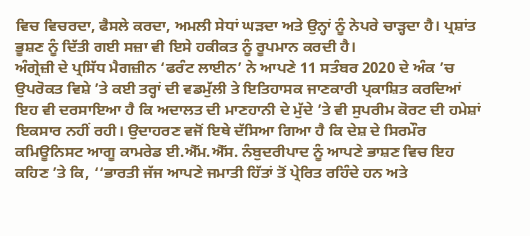ਵਿਚ ਵਿਚਰਦਾ, ਫੈਸਲੇ ਕਰਦਾ, ਅਮਲੀ ਸੇਧਾਂ ਘੜਦਾ ਅਤੇ ਉਨ੍ਹਾਂ ਨੂੰ ਨੇਪਰੇ ਚਾੜ੍ਹਦਾ ਹੈ। ਪ੍ਰਸ਼ਾਂਤ ਭੂਸ਼ਣ ਨੂੰ ਦਿੱਤੀ ਗਈ ਸਜ਼ਾ ਵੀ ਇਸੇ ਹਕੀਕਤ ਨੂੰ ਰੂਪਮਾਨ ਕਰਦੀ ਹੈ।
ਅੰਗ੍ਰੇਜ਼ੀ ਦੇ ਪ੍ਰਸਿੱਧ ਮੈਗਜ਼ੀਨ ‘ਫਰੰਟ ਲਾਈਨ’ ਨੇ ਆਪਣੇ 11 ਸਤੰਬਰ 2020 ਦੇ ਅੰਕ ’ਚ ਉਪਰੋਕਤ ਵਿਸ਼ੇ ’ਤੇ ਕਈ ਤਰ੍ਹਾਂ ਦੀ ਵਡਮੁੱਲੀ ਤੇ ਇਤਿਹਾਸਕ ਜਾਣਕਾਰੀ ਪ੍ਰਕਾਸ਼ਿਤ ਕਰਦਿਆਂ ਇਹ ਵੀ ਦਰਸਾਇਆ ਹੈ ਕਿ ਅਦਾਲਤ ਦੀ ਮਾਣਹਾਨੀ ਦੇ ਮੁੱਦੇ ’ਤੇ ਵੀ ਸੁਪਰੀਮ ਕੋਰਟ ਦੀ ਹਮੇਸ਼ਾਂ ਇਕਸਾਰ ਨਹੀਂ ਰਹੀ। ਉਦਾਹਰਣ ਵਜੋਂ ਇਥੇ ਦੱਸਿਆ ਗਿਆ ਹੈ ਕਿ ਦੇਸ਼ ਦੇ ਸਿਰਮੌਰ ਕਮਿਊਨਿਸਟ ਆਗੂ ਕਾਮਰੇਡ ਈ.ਐੱਮ.ਐੱਸ. ਨੰਬੁਦਰੀਪਾਦ ਨੂੰ ਆਪਣੇ ਭਾਸ਼ਣ ਵਿਚ ਇਹ ਕਹਿਣ ’ਤੇ ਕਿ, ‘‘ਭਾਰਤੀ ਜੱਜ ਆਪਣੇ ਜਮਾਤੀ ਹਿੱਤਾਂ ਤੋਂ ਪ੍ਰੇਰਿਤ ਰਹਿੰਦੇ ਹਨ ਅਤੇ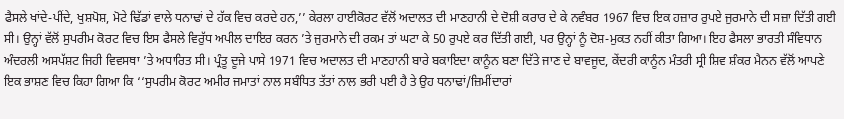ਫੈਸਲੇ ਖਾਂਦੇ-ਪੀਂਦੇ, ਖੁਸ਼ਪੋਸ਼, ਮੋਟੇ ਢਿੱਡਾਂ ਵਾਲੇ ਧਨਾਢਾਂ ਦੇ ਹੱਕ ਵਿਚ ਕਰਦੇ ਹਨ,’’ ਕੇਰਲਾ ਹਾਈਕੋਰਟ ਵੱਲੋਂ ਅਦਾਲਤ ਦੀ ਮਾਣਹਾਨੀ ਦੇ ਦੋਸ਼ੀ ਕਰਾਰ ਦੇ ਕੇ ਨਵੰਬਰ 1967 ਵਿਚ ਇਕ ਹਜ਼ਾਰ ਰੁਪਏ ਜੁਰਮਾਨੇ ਦੀ ਸਜ਼ਾ ਦਿੱਤੀ ਗਈ ਸੀ। ਉਨ੍ਹਾਂ ਵੱਲੋਂ ਸੁਪਰੀਮ ਕੋਰਟ ਵਿਚ ਇਸ ਫੈਸਲੇ ਵਿਰੁੱਧ ਅਪੀਲ ਦਾਇਰ ਕਰਨ ’ਤੇ ਜੁਰਮਾਨੇ ਦੀ ਰਕਮ ਤਾਂ ਘਟਾ ਕੇ 50 ਰੁਪਏ ਕਰ ਦਿੱਤੀ ਗਈ, ਪਰ ਉਨ੍ਹਾਂ ਨੂੰ ਦੋਸ਼-ਮੁਕਤ ਨਹੀਂ ਕੀਤਾ ਗਿਆ। ਇਹ ਫੈਸਲਾ ਭਾਰਤੀ ਸੰਵਿਧਾਨ ਅੰਦਰਲੀ ਅਸਪੱਸ਼ਟ ਜਿਹੀ ਵਿਵਸਥਾ ’ਤੇ ਅਧਾਰਿਤ ਸੀ। ਪ੍ਰੰਤੂ ਦੂਜੇ ਪਾਸੇ 1971 ਵਿਚ ਅਦਾਲਤ ਦੀ ਮਾਣਹਾਨੀ ਬਾਰੇ ਬਕਾਇਦਾ ਕਾਨੂੰਨ ਬਣਾ ਦਿੱਤੇ ਜਾਣ ਦੇ ਬਾਵਜੂਦ, ਕੇਂਦਰੀ ਕਾਨੂੰਨ ਮੰਤਰੀ ਸ੍ਰੀ ਸ਼ਿਵ ਸ਼ੰਕਰ ਮੈਨਨ ਵੱਲੋਂ ਆਪਣੇ ਇਕ ਭਾਸ਼ਣ ਵਿਚ ਕਿਹਾ ਗਿਆ ਕਿ ‘‘ਸੁਪਰੀਮ ਕੋਰਟ ਅਮੀਰ ਜਮਾਤਾਂ ਨਾਲ ਸਬੰਧਿਤ ਤੱਤਾਂ ਨਾਲ ਭਰੀ ਪਈ ਹੈ ਤੇ ਉਹ ਧਨਾਢਾਂ/ਜ਼ਿਮੀਂਦਾਰਾਂ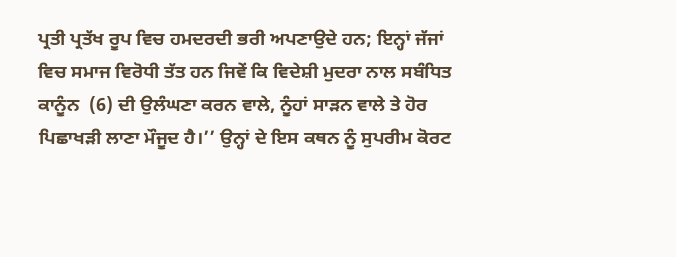ਪ੍ਰਤੀ ਪ੍ਰਤੱਖ ਰੂਪ ਵਿਚ ਹਮਦਰਦੀ ਭਰੀ ਅਪਣਾਉਦੇ ਹਨ; ਇਨ੍ਹਾਂ ਜੱਜਾਂ ਵਿਚ ਸਮਾਜ ਵਿਰੋਧੀ ਤੱਤ ਹਨ ਜਿਵੇਂ ਕਿ ਵਿਦੇਸ਼ੀ ਮੁਦਰਾ ਨਾਲ ਸਬੰਧਿਤ ਕਾਨੂੰਨ  (6) ਦੀ ਉਲੰਘਣਾ ਕਰਨ ਵਾਲੇ, ਨੂੰਹਾਂ ਸਾੜਨ ਵਾਲੇ ਤੇ ਹੋਰ ਪਿਛਾਖੜੀ ਲਾਣਾ ਮੌਜੂਦ ਹੈ।’’ ਉਨ੍ਹਾਂ ਦੇ ਇਸ ਕਥਨ ਨੂੰ ਸੁਪਰੀਮ ਕੋਰਟ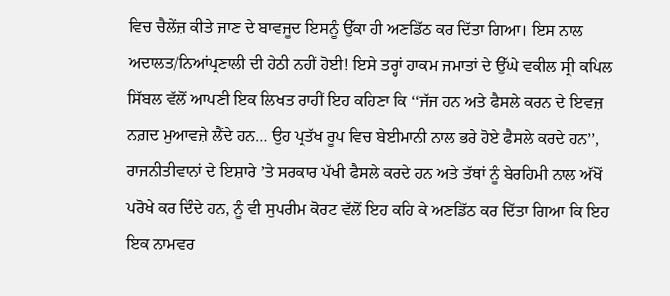ਵਿਚ ਚੈਲੇਂਜ਼ ਕੀਤੇ ਜਾਣ ਦੇ ਬਾਵਜੂਦ ਇਸਨੂੰ ਉੱਕਾ ਹੀ ਅਣਡਿੱਠ ਕਰ ਦਿੱਤਾ ਗਿਆ। ਇਸ ਨਾਲ ਅਦਾਲਤ/ਨਿਆਂਪ੍ਰਣਾਲੀ ਦੀ ਹੇਠੀ ਨਹੀਂ ਹੋਈ! ਇਸੇ ਤਰ੍ਹਾਂ ਹਾਕਮ ਜਮਾਤਾਂ ਦੇ ਉੱਘੇ ਵਕੀਲ ਸ੍ਰੀ ਕਪਿਲ ਸਿੱਬਲ ਵੱਲੋਂ ਆਪਣੀ ਇਕ ਲਿਖਤ ਰਾਹੀਂ ਇਹ ਕਹਿਣਾ ਕਿ ‘‘ਜੱਜ ਹਨ ਅਤੇ ਫੈਸਲੇ ਕਰਨ ਦੇ ਇਵਜ਼ ਨਗ਼ਦ ਮੁਆਵਜ਼ੇ ਲੈਂਦੇ ਹਨ… ਉਹ ਪ੍ਰਤੱਖ ਰੂਪ ਵਿਚ ਬੇਈਮਾਨੀ ਨਾਲ ਭਰੇ ਹੋਏ ਫੈਸਲੇ ਕਰਦੇ ਹਨ’’, ਰਾਜਨੀਤੀਵਾਨਾਂ ਦੇ ਇਸ਼ਾਰੇ ’ਤੇ ਸਰਕਾਰ ਪੱਖੀ ਫੈਸਲੇ ਕਰਦੇ ਹਨ ਅਤੇ ਤੱਥਾਂ ਨੂੰ ਬੇਰਹਿਮੀ ਨਾਲ ਅੱਖੋਂ ਪਰੋਖੇ ਕਰ ਦਿੰਦੇ ਹਨ, ਨੂੰ ਵੀ ਸੁਪਰੀਮ ਕੋਰਟ ਵੱਲੋਂ ਇਹ ਕਹਿ ਕੇ ਅਣਡਿੱਠ ਕਰ ਦਿੱਤਾ ਗਿਆ ਕਿ ਇਹ ਇਕ ਨਾਮਵਰ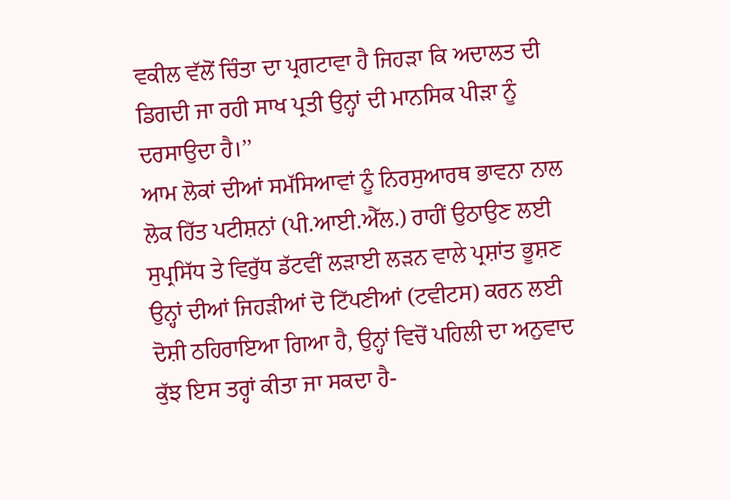ਵਕੀਲ ਵੱਲੋਂ ਚਿੰਤਾ ਦਾ ਪ੍ਰਗਟਾਵਾ ਹੈ ਜਿਹੜਾ ਕਿ ਅਦਾਲਤ ਦੀ ਡਿਗਦੀ ਜਾ ਰਹੀ ਸਾਖ ਪ੍ਰਤੀ ਉਨ੍ਹਾਂ ਦੀ ਮਾਨਸਿਕ ਪੀੜਾ ਨੂੰ ਦਰਸਾਉਦਾ ਹੈ।’’
ਆਮ ਲੋਕਾਂ ਦੀਆਂ ਸਮੱਸਿਆਵਾਂ ਨੂੰ ਨਿਰਸੁਆਰਥ ਭਾਵਨਾ ਨਾਲ ਲੋਕ ਹਿੱਤ ਪਟੀਸ਼ਨਾਂ (ਪੀ.ਆਈ.ਐੱਲ.) ਰਾਹੀਂ ਉਠਾਉਣ ਲਈ ਸੁਪ੍ਰਸਿੱਧ ਤੇ ਵਿਰੁੱਧ ਡੱਟਵੀਂ ਲੜਾਈ ਲੜਨ ਵਾਲੇ ਪ੍ਰਸ਼ਾਂਤ ਭੂਸ਼ਣ ਉਨ੍ਹਾਂ ਦੀਆਂ ਜਿਹੜੀਆਂ ਦੋ ਟਿੱਪਣੀਆਂ (ਟਵੀਟਸ) ਕਰਨ ਲਈ ਦੋਸ਼ੀ ਠਹਿਰਾਇਆ ਗਿਆ ਹੈ, ਉਨ੍ਹਾਂ ਵਿਚੋਂ ਪਹਿਲੀ ਦਾ ਅਨੁਵਾਦ ਕੁੱਝ ਇਸ ਤਰ੍ਹਾਂ ਕੀਤਾ ਜਾ ਸਕਦਾ ਹੈ-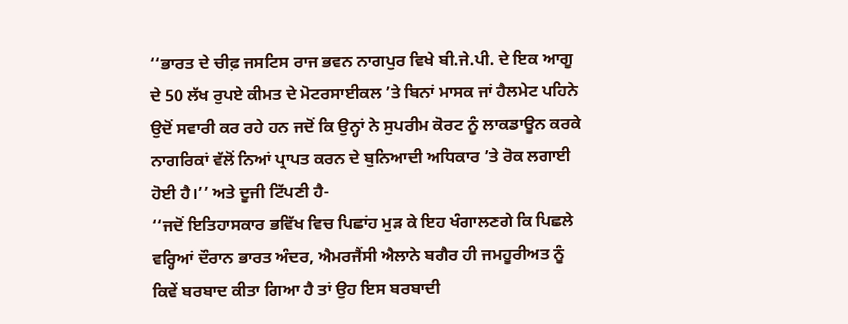‘‘ਭਾਰਤ ਦੇ ਚੀਫ਼ ਜਸਟਿਸ ਰਾਜ ਭਵਨ ਨਾਗਪੁਰ ਵਿਖੇ ਬੀ.ਜੇ.ਪੀ. ਦੇ ਇਕ ਆਗੂ ਦੇ 50 ਲੱਖ ਰੁਪਏ ਕੀਮਤ ਦੇ ਮੋਟਰਸਾਈਕਲ ’ਤੇ ਬਿਨਾਂ ਮਾਸਕ ਜਾਂ ਹੈਲਮੇਟ ਪਹਿਨੇ ਉਦੋਂ ਸਵਾਰੀ ਕਰ ਰਹੇ ਹਨ ਜਦੋਂ ਕਿ ਉਨ੍ਹਾਂ ਨੇ ਸੁਪਰੀਮ ਕੋਰਟ ਨੂੰ ਲਾਕਡਾਊਨ ਕਰਕੇ ਨਾਗਰਿਕਾਂ ਵੱਲੋਂ ਨਿਆਂ ਪ੍ਰਾਪਤ ਕਰਨ ਦੇ ਬੁਨਿਆਦੀ ਅਧਿਕਾਰ ’ਤੇ ਰੋਕ ਲਗਾਈ ਹੋਈ ਹੈ।’’ ਅਤੇ ਦੂਜੀ ਟਿੱਪਣੀ ਹੈ-
‘‘ਜਦੋਂ ਇਤਿਹਾਸਕਾਰ ਭਵਿੱਖ ਵਿਚ ਪਿਛਾਂਹ ਮੁੜ ਕੇ ਇਹ ਖੰਗਾਲਣਗੇ ਕਿ ਪਿਛਲੇ ਵਰ੍ਹਿਆਂ ਦੌਰਾਨ ਭਾਰਤ ਅੰਦਰ, ਐਮਰਜੈਂਸੀ ਐਲਾਨੇ ਬਗੈਰ ਹੀ ਜਮਹੂਰੀਅਤ ਨੂੰ ਕਿਵੇਂ ਬਰਬਾਦ ਕੀਤਾ ਗਿਆ ਹੈ ਤਾਂ ਉਹ ਇਸ ਬਰਬਾਦੀ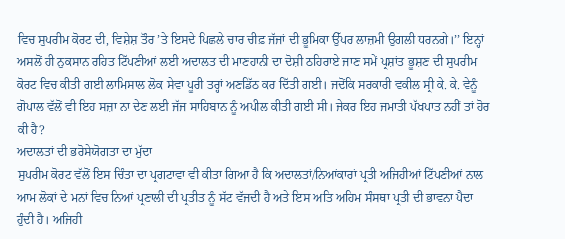ਵਿਚ ਸੁਪਰੀਮ ਕੋਰਟ ਦੀ, ਵਿਸ਼ੇਸ਼ ਤੌਰ ’ਤੇ ਇਸਦੇ ਪਿਛਲੇ ਚਾਰ ਚੀਫ਼ ਜੱਜਾਂ ਦੀ ਭੂਮਿਕਾ ਉੱਪਰ ਲਾਜ਼ਮੀ ਉਗਲੀ ਧਰਨਗੇ।’’ ਇਨ੍ਹਾਂ ਅਸਲੋਂ ਹੀ ਨੁਕਸਾਨ ਰਹਿਤ ਟਿੱਪਣੀਆਂ ਲਈ ਅਦਾਲਤ ਦੀ ਮਾਣਹਾਨੀ ਦਾ ਦੋਸ਼ੀ ਠਹਿਰਾਏ ਜਾਣ ਸਮੇਂ ਪ੍ਰਸ਼ਾਂਤ ਭੂਸ਼ਣ ਦੀ ਸੁਪਰੀਮ ਕੋਰਟ ਵਿਚ ਕੀਤੀ ਗਈ ਲਾਮਿਸਾਲ ਲੋਕ ਸੇਵਾ ਪੂਰੀ ਤਰ੍ਹਾਂ ਅਣਡਿੱਠ ਕਰ ਦਿੱਤੀ ਗਈ। ਜਦੋਂਕਿ ਸਰਕਾਰੀ ਵਕੀਲ ਸ੍ਰੀ ਕੇ. ਕੇ. ਵੇਨੂੰ ਗੋਪਾਲ ਵੱਲੋਂ ਵੀ ਇਹ ਸਜ਼ਾ ਨਾ ਦੇਣ ਲਈ ਜੱਜ ਸਾਹਿਬਾਨ ਨੂੰ ਅਪੀਲ ਕੀਤੀ ਗਈ ਸੀ। ਜੇਕਰ ਇਹ ਜਮਾਤੀ ਪੱਖਪਾਤ ਨਹੀਂ ਤਾਂ ਹੋਰ ਕੀ ਹੈ?
ਅਦਾਲਤਾਂ ਦੀ ਭਰੋਸੇਯੋਗਤਾ ਦਾ ਮੁੱਦਾ
ਸੁਪਰੀਮ ਕੋਰਟ ਵੱਲੋਂ ਇਸ ਚਿੰਤਾ ਦਾ ਪ੍ਰਗਟਾਵਾ ਵੀ ਕੀਤਾ ਗਿਆ ਹੈ ਕਿ ਅਦਾਲਤਾਂ/ਨਿਆਂਕਾਰਾਂ ਪ੍ਰਤੀ ਅਜਿਹੀਆਂ ਟਿੱਪਣੀਆਂ ਨਾਲ ਆਮ ਲੋਕਾਂ ਦੇ ਮਨਾਂ ਵਿਚ ਨਿਆਂ ਪ੍ਰਣਾਲੀ ਦੀ ਪ੍ਰਤੀਤ ਨੂੰ ਸੱਟ ਵੱਜਦੀ ਹੈ ਅਤੇ ਇਸ ਅਤਿ ਅਹਿਮ ਸੰਸਥਾ ਪ੍ਰਤੀ ਦੀ ਭਾਵਨਾ ਪੈਦਾ ਹੁੰਦੀ ਹੈ। ਅਜਿਹੀ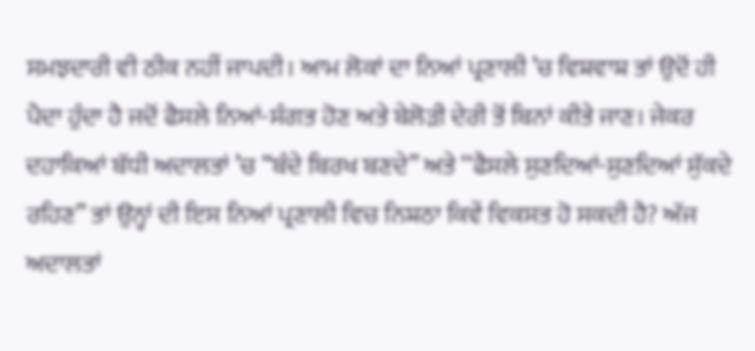ਸਮਝਦਾਰੀ ਵੀ ਠੀਕ ਨਹੀਂ ਜਾਪਦੀ। ਆਮ ਲੋਕਾਂ ਦਾ ਨਿਆਂ ਪ੍ਰਣਾਲੀ ’ਚ ਵਿਸ਼ਵਾਸ਼ ਤਾਂ ਉਦੋਂ ਹੀ ਪੈਦਾ ਹੁੰਦਾ ਹੈ ਜਦੋਂ ਫੈਸਲੇ ਨਿਆਂ-ਸੰਗਤ ਹੋਣ ਅਤੇ ਬੇਲੋੜੀ ਦੇਰੀ ਤੋਂ ਬਿਨਾਂ ਕੀਤੇ ਜਾਣ। ਜੇਕਰ ਦਹਾਕਿਆਂ ਬੱਧੀ ਅਦਾਲਤਾਂ ’ਚ ‘‘ਬੰਦੇ ਬਿਰਖ ਬਣਦੇ’’ ਅਤੇ ‘‘ਫੈਸਲੇ ਸੁਣਦਿਆਂ-ਸੁਣਦਿਆਂ ਸੁੱਕਦੇ ਰਹਿਣ’’ ਤਾਂ ਉਨ੍ਹਾਂ ਦੀ ਇਸ ਨਿਆਂ ਪ੍ਰਣਾਲੀ ਵਿਚ ਨਿਸ਼ਠਾ ਕਿਵੇਂ ਵਿਕਸਤ ਹੋ ਸਕਦੀ ਹੈ? ਅੱਜ ਅਦਾਲਤਾਂ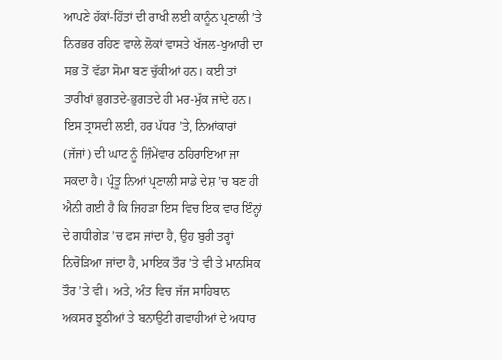ਆਪਣੇ ਹੱਕਾਂ-ਹਿੱਤਾਂ ਦੀ ਰਾਖੀ ਲਈ ਕਾਨੂੰਨ ਪ੍ਰਣਾਲੀ ’ਤੇ ਨਿਰਭਰ ਰਹਿਣ ਵਾਲੇ ਲੋਕਾਂ ਵਾਸਤੇ ਖੱਜਲ-ਖੁਆਰੀ ਦਾ ਸਭ ਤੋਂ ਵੱਡਾ ਸੋਮਾ ਬਣ ਚੁੱਕੀਆਂ ਹਨ। ਕਈ ਤਾਂ ਤਾਰੀਖਾਂ ਭੁਗਤਦੇ-ਭੁਗਤਦੇ ਹੀ ਮਰ-ਮੁੱਕ ਜਾਂਦੇ ਹਨ। ਇਸ ਤ੍ਰਾਸਦੀ ਲਈ, ਹਰ ਪੱਧਰ ’ਤੇ, ਨਿਆਂਕਾਰਾਂ (ਜੱਜਾਂ) ਦੀ ਘਾਟ ਨੂੰ ਜ਼ਿੰਮੇਂਵਾਰ ਠਹਿਰਾਇਆ ਜਾ ਸਕਦਾ ਹੈ। ਪ੍ਰੰਤੂ ਨਿਆਂ ਪ੍ਰਣਾਲੀ ਸਾਡੇ ਦੇਸ਼ ’ਚ ਬਣ ਹੀ ਐਨੀ ਗਈ ਹੈ ਕਿ ਜਿਹੜਾ ਇਸ ਵਿਚ ਇਕ ਵਾਰ ਇੰਨ੍ਹਾਂ ਦੇ ਗਧੀਗੇੜ ’ਚ ਫਸ ਜਾਂਦਾ ਹੈ, ਉਹ ਬੁਰੀ ਤਰ੍ਹਾਂ ਨਿਚੋੜਿਆ ਜਾਂਦਾ ਹੈ, ਮਾਇਕ ਤੌਰ ’ਤੇ ਵੀ ਤੇ ਮਾਨਸਿਕ ਤੌਰ ’ਤੇ ਵੀ। ਅਤੇ, ਅੰਤ ਵਿਚ ਜੱਜ ਸਾਹਿਬਾਨ ਅਕਸਰ ਝੂਠੀਆਂ ਤੇ ਬਨਾਉਟੀ ਗਵਾਹੀਆਂ ਦੇ ਅਧਾਰ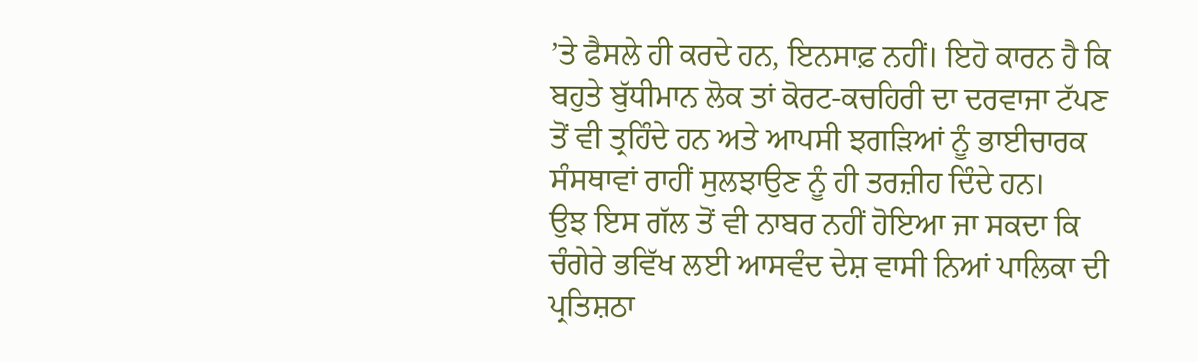’ਤੇ ਫੈਸਲੇ ਹੀ ਕਰਦੇ ਹਨ, ਇਨਸਾਫ਼ ਨਹੀਂ। ਇਹੋ ਕਾਰਨ ਹੈ ਕਿ ਬਹੁਤੇ ਬੁੱਧੀਮਾਨ ਲੋਕ ਤਾਂ ਕੋਰਟ-ਕਚਹਿਰੀ ਦਾ ਦਰਵਾਜਾ ਟੱਪਣ ਤੋਂ ਵੀ ਤ੍ਰਹਿੰਦੇ ਹਨ ਅਤੇ ਆਪਸੀ ਝਗੜਿਆਂ ਨੂੰ ਭਾਈਚਾਰਕ ਸੰਸਥਾਵਾਂ ਰਾਹੀਂ ਸੁਲਝਾਉਣ ਨੂੰ ਹੀ ਤਰਜ਼ੀਹ ਦਿੰਦੇ ਹਨ।
ਉਝ ਇਸ ਗੱਲ ਤੋਂ ਵੀ ਨਾਬਰ ਨਹੀਂ ਹੋਇਆ ਜਾ ਸਕਦਾ ਕਿ ਚੰਗੇਰੇ ਭਵਿੱਖ ਲਈ ਆਸਵੰਦ ਦੇਸ਼ ਵਾਸੀ ਨਿਆਂ ਪਾਲਿਕਾ ਦੀ ਪ੍ਰਤਿਸ਼ਠਾ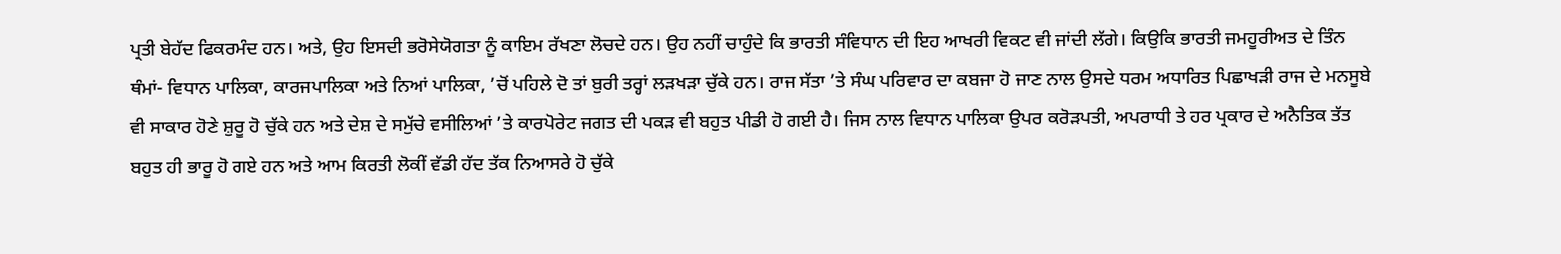ਪ੍ਰਤੀ ਬੇਹੱਦ ਫਿਕਰਮੰਦ ਹਨ। ਅਤੇ, ਉਹ ਇਸਦੀ ਭਰੋਸੇਯੋਗਤਾ ਨੂੰ ਕਾਇਮ ਰੱਖਣਾ ਲੋਚਦੇ ਹਨ। ਉਹ ਨਹੀਂ ਚਾਹੁੰਦੇ ਕਿ ਭਾਰਤੀ ਸੰਵਿਧਾਨ ਦੀ ਇਹ ਆਖਰੀ ਵਿਕਟ ਵੀ ਜਾਂਦੀ ਲੱਗੇ। ਕਿਉਕਿ ਭਾਰਤੀ ਜਮਹੂਰੀਅਤ ਦੇ ਤਿੰਨ ਥੰਮਾਂ- ਵਿਧਾਨ ਪਾਲਿਕਾ, ਕਾਰਜਪਾਲਿਕਾ ਅਤੇ ਨਿਆਂ ਪਾਲਿਕਾ, ’ਚੋਂ ਪਹਿਲੇ ਦੋ ਤਾਂ ਬੁਰੀ ਤਰ੍ਹਾਂ ਲੜਖੜਾ ਚੁੱਕੇ ਹਨ। ਰਾਜ ਸੱਤਾ ’ਤੇ ਸੰਘ ਪਰਿਵਾਰ ਦਾ ਕਬਜਾ ਹੋ ਜਾਣ ਨਾਲ ਉਸਦੇ ਧਰਮ ਅਧਾਰਿਤ ਪਿਛਾਖੜੀ ਰਾਜ ਦੇ ਮਨਸੂਬੇ ਵੀ ਸਾਕਾਰ ਹੋਣੇ ਸ਼ੁਰੂ ਹੋ ਚੁੱਕੇ ਹਨ ਅਤੇ ਦੇਸ਼ ਦੇ ਸਮੁੱਚੇ ਵਸੀਲਿਆਂ ’ਤੇ ਕਾਰਪੋਰੇਟ ਜਗਤ ਦੀ ਪਕੜ ਵੀ ਬਹੁਤ ਪੀਡੀ ਹੋ ਗਈ ਹੈ। ਜਿਸ ਨਾਲ ਵਿਧਾਨ ਪਾਲਿਕਾ ਉਪਰ ਕਰੋੜਪਤੀ, ਅਪਰਾਧੀ ਤੇ ਹਰ ਪ੍ਰਕਾਰ ਦੇ ਅਨੈਤਿਕ ਤੱਤ ਬਹੁਤ ਹੀ ਭਾਰੂ ਹੋ ਗਏ ਹਨ ਅਤੇ ਆਮ ਕਿਰਤੀ ਲੋਕੀਂ ਵੱਡੀ ਹੱਦ ਤੱਕ ਨਿਆਸਰੇ ਹੋ ਚੁੱਕੇ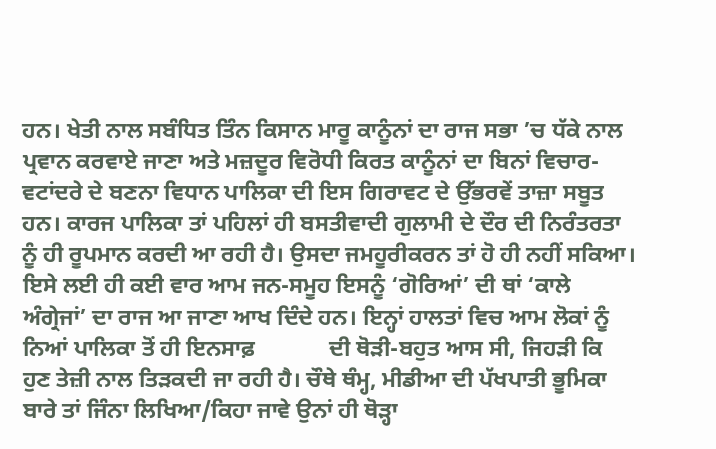ਹਨ। ਖੇਤੀ ਨਾਲ ਸਬੰਧਿਤ ਤਿੰਨ ਕਿਸਾਨ ਮਾਰੂ ਕਾਨੂੰਨਾਂ ਦਾ ਰਾਜ ਸਭਾ ’ਚ ਧੱਕੇ ਨਾਲ ਪ੍ਰਵਾਨ ਕਰਵਾਏ ਜਾਣਾ ਅਤੇ ਮਜ਼ਦੂਰ ਵਿਰੋਧੀ ਕਿਰਤ ਕਾਨੂੰਨਾਂ ਦਾ ਬਿਨਾਂ ਵਿਚਾਰ-ਵਟਾਂਦਰੇ ਦੇ ਬਣਨਾ ਵਿਧਾਨ ਪਾਲਿਕਾ ਦੀ ਇਸ ਗਿਰਾਵਟ ਦੇ ਉੱਭਰਵੇਂ ਤਾਜ਼ਾ ਸਬੂਤ ਹਨ। ਕਾਰਜ ਪਾਲਿਕਾ ਤਾਂ ਪਹਿਲਾਂ ਹੀ ਬਸਤੀਵਾਦੀ ਗੁਲਾਮੀ ਦੇ ਦੌਰ ਦੀ ਨਿਰੰਤਰਤਾ ਨੂੰ ਹੀ ਰੂਪਮਾਨ ਕਰਦੀ ਆ ਰਹੀ ਹੈ। ਉਸਦਾ ਜਮਹੂਰੀਕਰਨ ਤਾਂ ਹੋ ਹੀ ਨਹੀਂ ਸਕਿਆ। ਇਸੇ ਲਈ ਹੀ ਕਈ ਵਾਰ ਆਮ ਜਨ-ਸਮੂਹ ਇਸਨੂੰ ‘ਗੋਰਿਆਂ’ ਦੀ ਥਾਂ ‘ਕਾਲੇ ਅੰਗ੍ਰੇਜਾਂ’ ਦਾ ਰਾਜ ਆ ਜਾਣਾ ਆਖ ਦਿੰਦੇ ਹਨ। ਇਨ੍ਹਾਂ ਹਾਲਤਾਂ ਵਿਚ ਆਮ ਲੋਕਾਂ ਨੂੰ ਨਿਆਂ ਪਾਲਿਕਾ ਤੋਂ ਹੀ ਇਨਸਾਫ਼             ਦੀ ਥੋੜੀ-ਬਹੁਤ ਆਸ ਸੀ, ਜਿਹੜੀ ਕਿ ਹੁਣ ਤੇਜ਼ੀ ਨਾਲ ਤਿੜਕਦੀ ਜਾ ਰਹੀ ਹੈ। ਚੌਥੇ ਥੰਮ੍ਹ, ਮੀਡੀਆ ਦੀ ਪੱਖਪਾਤੀ ਭੂਮਿਕਾ ਬਾਰੇ ਤਾਂ ਜਿੰਨਾ ਲਿਖਿਆ/ਕਿਹਾ ਜਾਵੇ ਉਨਾਂ ਹੀ ਥੋੜ੍ਹਾ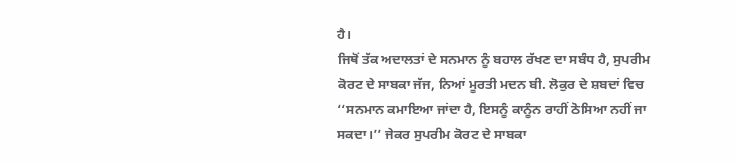ਹੈ।
ਜਿਥੋਂ ਤੱਕ ਅਦਾਲਤਾਂ ਦੇ ਸਨਮਾਨ ਨੂੰ ਬਹਾਲ ਰੱਖਣ ਦਾ ਸਬੰਧ ਹੈ, ਸੁਪਰੀਮ ਕੋਰਟ ਦੇ ਸਾਬਕਾ ਜੱਜ, ਨਿਆਂ ਮੂਰਤੀ ਮਦਨ ਬੀ. ਲੋਕੁਰ ਦੇ ਸ਼ਬਦਾਂ ਵਿਚ ‘‘ਸਨਮਾਨ ਕਮਾਇਆ ਜਾਂਦਾ ਹੈ, ਇਸਨੂੰ ਕਾਨੂੰਨ ਰਾਹੀਂ ਠੋਸਿਆ ਨਹੀਂ ਜਾ ਸਕਦਾ।’’ ਜੇਕਰ ਸੁਪਰੀਮ ਕੋਰਟ ਦੇ ਸਾਬਕਾ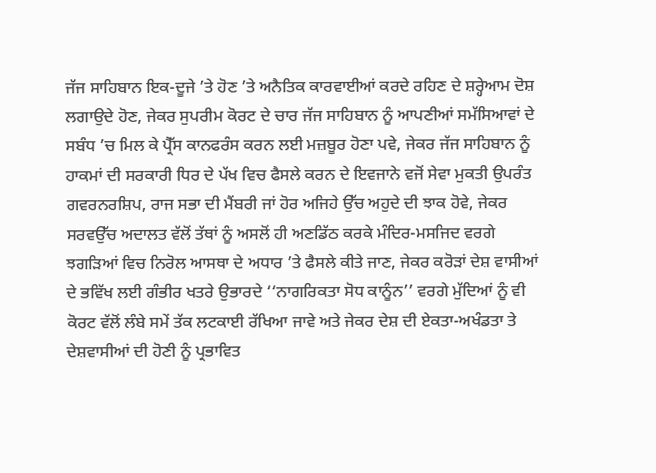ਜੱਜ ਸਾਹਿਬਾਨ ਇਕ-ਦੂਜੇ ’ਤੇ ਹੋਣ ’ਤੇ ਅਨੈਤਿਕ ਕਾਰਵਾਈਆਂ ਕਰਦੇ ਰਹਿਣ ਦੇ ਸ਼ਰ੍ਹੇਆਮ ਦੋਸ਼ ਲਗਾਉਦੇ ਹੋਣ, ਜੇਕਰ ਸੁਪਰੀਮ ਕੋਰਟ ਦੇ ਚਾਰ ਜੱਜ ਸਾਹਿਬਾਨ ਨੂੰ ਆਪਣੀਆਂ ਸਮੱਸਿਆਵਾਂ ਦੇ ਸਬੰਧ ’ਚ ਮਿਲ ਕੇ ਪ੍ਰੈੱਸ ਕਾਨਫਰੰਸ ਕਰਨ ਲਈ ਮਜ਼ਬੂਰ ਹੋਣਾ ਪਵੇ, ਜੇਕਰ ਜੱਜ ਸਾਹਿਬਾਨ ਨੂੰ ਹਾਕਮਾਂ ਦੀ ਸਰਕਾਰੀ ਧਿਰ ਦੇ ਪੱਖ ਵਿਚ ਫੈਸਲੇ ਕਰਨ ਦੇ ਇਵਜਾਨੇ ਵਜੋਂ ਸੇਵਾ ਮੁਕਤੀ ਉਪਰੰਤ ਗਵਰਨਰਸ਼ਿਪ, ਰਾਜ ਸਭਾ ਦੀ ਮੈਂਬਰੀ ਜਾਂ ਹੋਰ ਅਜਿਹੇ ਉੱਚ ਅਹੁਦੇ ਦੀ ਝਾਕ ਹੋਵੇ, ਜੇਕਰ ਸਰਵਉੱਚ ਅਦਾਲਤ ਵੱਲੋਂ ਤੱਥਾਂ ਨੂੰ ਅਸਲੋਂ ਹੀ ਅਣਡਿੱਠ ਕਰਕੇ ਮੰਦਿਰ-ਮਸਜਿਦ ਵਰਗੇ ਝਗੜਿਆਂ ਵਿਚ ਨਿਰੋਲ ਆਸਥਾ ਦੇ ਅਧਾਰ ’ਤੇ ਫੈਸਲੇ ਕੀਤੇ ਜਾਣ, ਜੇਕਰ ਕਰੋੜਾਂ ਦੇਸ਼ ਵਾਸੀਆਂ ਦੇ ਭਵਿੱਖ ਲਈ ਗੰਭੀਰ ਖਤਰੇ ਉਭਾਰਦੇ ‘‘ਨਾਗਰਿਕਤਾ ਸੋਧ ਕਾਨੂੰਨ’’ ਵਰਗੇ ਮੁੱਦਿਆਂ ਨੂੰ ਵੀ ਕੋਰਟ ਵੱਲੋਂ ਲੰਬੇ ਸਮੇਂ ਤੱਕ ਲਟਕਾਈ ਰੱਖਿਆ ਜਾਵੇ ਅਤੇ ਜੇਕਰ ਦੇਸ਼ ਦੀ ਏਕਤਾ-ਅਖੰਡਤਾ ਤੇ ਦੇਸ਼ਵਾਸੀਆਂ ਦੀ ਹੋਣੀ ਨੂੰ ਪ੍ਰਭਾਵਿਤ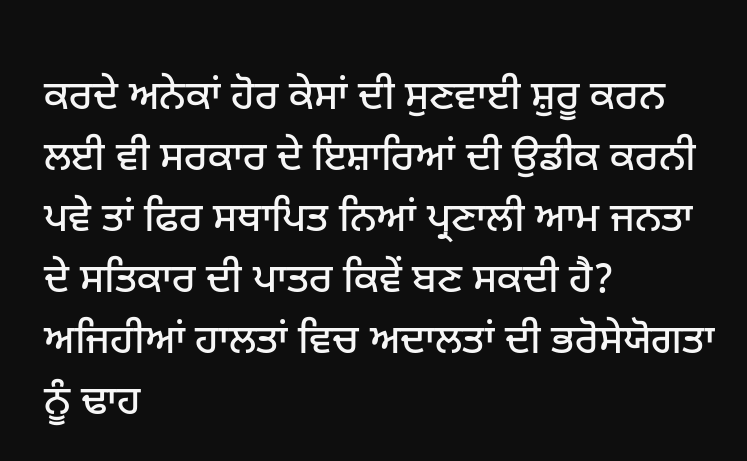ਕਰਦੇ ਅਨੇਕਾਂ ਹੋਰ ਕੇਸਾਂ ਦੀ ਸੁਣਵਾਈ ਸ਼ੁਰੂ ਕਰਨ ਲਈ ਵੀ ਸਰਕਾਰ ਦੇ ਇਸ਼ਾਰਿਆਂ ਦੀ ਉਡੀਕ ਕਰਨੀ ਪਵੇ ਤਾਂ ਫਿਰ ਸਥਾਪਿਤ ਨਿਆਂ ਪ੍ਰਣਾਲੀ ਆਮ ਜਨਤਾ ਦੇ ਸਤਿਕਾਰ ਦੀ ਪਾਤਰ ਕਿਵੇਂ ਬਣ ਸਕਦੀ ਹੈ? ਅਜਿਹੀਆਂ ਹਾਲਤਾਂ ਵਿਚ ਅਦਾਲਤਾਂ ਦੀ ਭਰੋਸੇਯੋਗਤਾ ਨੂੰ ਢਾਹ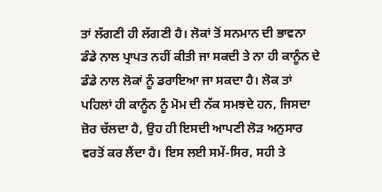ਤਾਂ ਲੱਗਣੀ ਹੀ ਲੱਗਣੀ ਹੈ। ਲੋਕਾਂ ਤੋਂ ਸਨਮਾਨ ਦੀ ਭਾਵਨਾ ਡੰਡੇ ਨਾਲ ਪ੍ਰਾਪਤ ਨਹੀਂ ਕੀਤੀ ਜਾ ਸਕਦੀ ਤੇ ਨਾ ਹੀ ਕਾਨੂੰਨ ਦੇ ਡੰਡੇ ਨਾਲ ਲੋਕਾਂ ਨੂੰ ਡਰਾਇਆ ਜਾ ਸਕਦਾ ਹੈ। ਲੋਕ ਤਾਂ ਪਹਿਲਾਂ ਹੀ ਕਾਨੂੰਨ ਨੂੰ ਮੋਮ ਦੀ ਨੱਕ ਸਮਝਦੇ ਹਨ, ਜਿਸਦਾ ਜ਼ੋਰ ਚੱਲਦਾ ਹੈ, ਉਹ ਹੀ ਇਸਦੀ ਆਪਣੀ ਲੋੜ ਅਨੁਸਾਰ ਵਰਤੋਂ ਕਰ ਲੈਂਦਾ ਹੈ। ਇਸ ਲਈ ਸਮੇਂ-ਸਿਰ, ਸਹੀ ਤੇ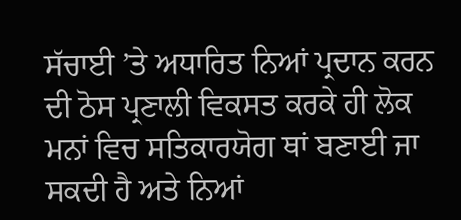ਸੱਚਾਈ ’ਤੇ ਅਧਾਰਿਤ ਨਿਆਂ ਪ੍ਰਦਾਨ ਕਰਨ ਦੀ ਠੋਸ ਪ੍ਰਣਾਲੀ ਵਿਕਸਤ ਕਰਕੇ ਹੀ ਲੋਕ ਮਨਾਂ ਵਿਚ ਸਤਿਕਾਰਯੋਗ ਥਾਂ ਬਣਾਈ ਜਾ ਸਕਦੀ ਹੈ ਅਤੇ ਨਿਆਂ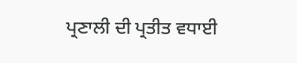ਪ੍ਰਣਾਲੀ ਦੀ ਪ੍ਰਤੀਤ ਵਧਾਈ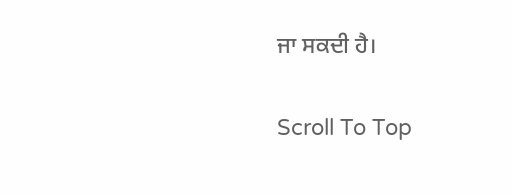ਜਾ ਸਕਦੀ ਹੈ।

Scroll To Top